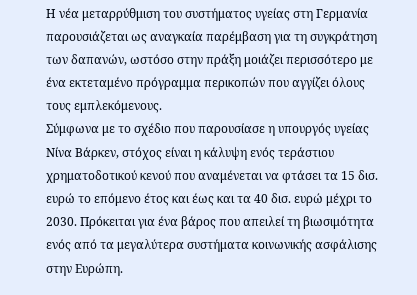Η νέα μεταρρύθμιση του συστήματος υγείας στη Γερμανία παρουσιάζεται ως αναγκαία παρέμβαση για τη συγκράτηση των δαπανών, ωστόσο στην πράξη μοιάζει περισσότερο με ένα εκτεταμένο πρόγραμμα περικοπών που αγγίζει όλους τους εμπλεκόμενους.
Σύμφωνα με το σχέδιο που παρουσίασε η υπουργός υγείας Νίνα Βάρκεν, στόχος είναι η κάλυψη ενός τεράστιου χρηματοδοτικού κενού που αναμένεται να φτάσει τα 15 δισ. ευρώ το επόμενο έτος και έως και τα 40 δισ. ευρώ μέχρι το 2030. Πρόκειται για ένα βάρος που απειλεί τη βιωσιμότητα ενός από τα μεγαλύτερα συστήματα κοινωνικής ασφάλισης στην Ευρώπη.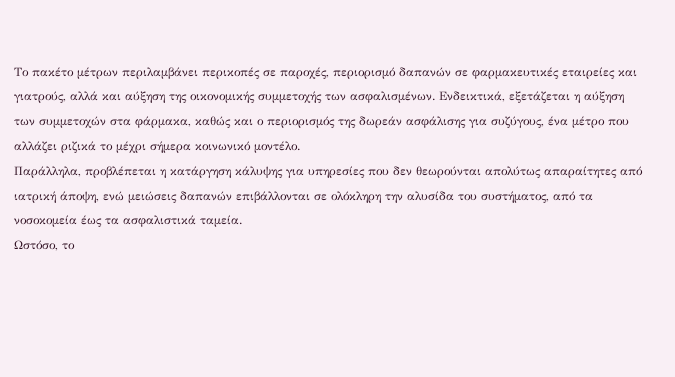Το πακέτο μέτρων περιλαμβάνει περικοπές σε παροχές, περιορισμό δαπανών σε φαρμακευτικές εταιρείες και γιατρούς, αλλά και αύξηση της οικονομικής συμμετοχής των ασφαλισμένων. Ενδεικτικά, εξετάζεται η αύξηση των συμμετοχών στα φάρμακα, καθώς και ο περιορισμός της δωρεάν ασφάλισης για συζύγους, ένα μέτρο που αλλάζει ριζικά το μέχρι σήμερα κοινωνικό μοντέλο.
Παράλληλα, προβλέπεται η κατάργηση κάλυψης για υπηρεσίες που δεν θεωρούνται απολύτως απαραίτητες από ιατρική άποψη, ενώ μειώσεις δαπανών επιβάλλονται σε ολόκληρη την αλυσίδα του συστήματος, από τα νοσοκομεία έως τα ασφαλιστικά ταμεία.
Ωστόσο, το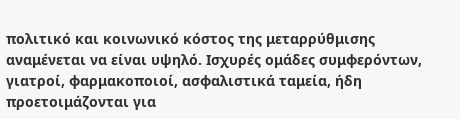πολιτικό και κοινωνικό κόστος της μεταρρύθμισης αναμένεται να είναι υψηλό. Ισχυρές ομάδες συμφερόντων, γιατροί, φαρμακοποιοί, ασφαλιστικά ταμεία, ήδη προετοιμάζονται για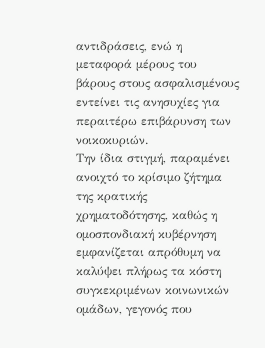αντιδράσεις, ενώ η μεταφορά μέρους του βάρους στους ασφαλισμένους εντείνει τις ανησυχίες για περαιτέρω επιβάρυνση των νοικοκυριών.
Την ίδια στιγμή, παραμένει ανοιχτό το κρίσιμο ζήτημα της κρατικής χρηματοδότησης, καθώς η ομοσπονδιακή κυβέρνηση εμφανίζεται απρόθυμη να καλύψει πλήρως τα κόστη συγκεκριμένων κοινωνικών ομάδων, γεγονός που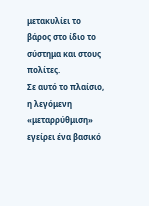μετακυλίει το βάρος στο ίδιο το σύστημα και στους πολίτες.
Σε αυτό το πλαίσιο, η λεγόμενη «μεταρρύθμιση» εγείρει ένα βασικό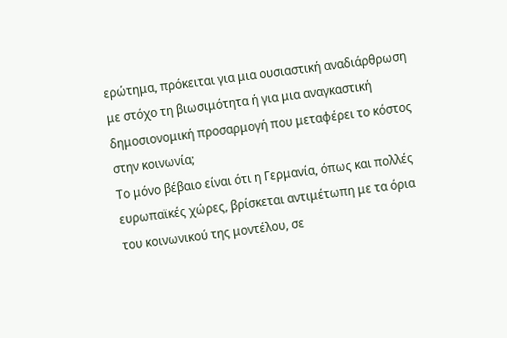ερώτημα, πρόκειται για μια ουσιαστική αναδιάρθρωση με στόχο τη βιωσιμότητα ή για μια αναγκαστική δημοσιονομική προσαρμογή που μεταφέρει το κόστος στην κοινωνία;
Το μόνο βέβαιο είναι ότι η Γερμανία, όπως και πολλές ευρωπαϊκές χώρες, βρίσκεται αντιμέτωπη με τα όρια του κοινωνικού της μοντέλου, σε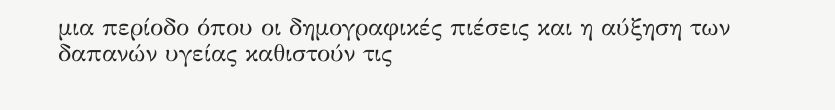μια περίοδο όπου οι δημογραφικές πιέσεις και η αύξηση των δαπανών υγείας καθιστούν τις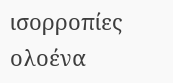ισορροπίες ολοένα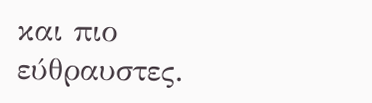και πιο εύθραυστες.